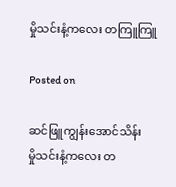မှိုသင်းနံ့ကလေး တကြူကြူ

Posted on

ဆင်ဖြူကျွန်းအောင်သိန်း
မှိုသင်းနံ့ကလေး တ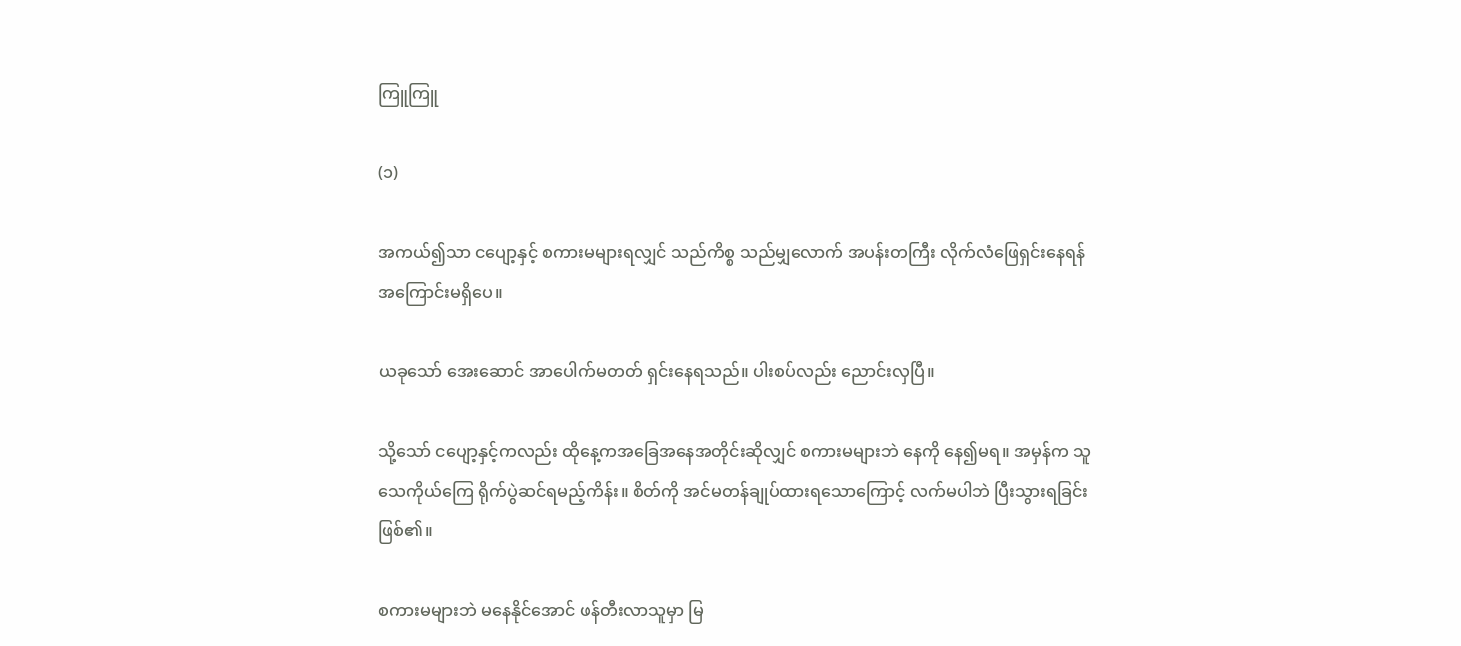ကြူကြူ

(၁)

အကယ်၍သာ ငပျော့နှင့် စကားမများရလျှင် သည်ကိစ္စ သည်မျှလောက် အပန်းတကြီး လိုက်လံဖြေရှင်းနေရန် အကြောင်းမရှိပေ။

ယခုသော် အေးဆောင် အာပေါက်မတတ် ရှင်းနေရသည်။ ပါးစပ်လည်း ညောင်းလှပြီ။

သို့သော် ငပျော့နှင့်ကလည်း ထိုနေ့ကအခြေအနေအတိုင်းဆိုလျှင် စကားမများဘဲ နေကို နေ၍မရ။ အမှန်က သူသေကိုယ်ကြေ ရိုက်ပွဲဆင်ရမည့်ကိန်း။ စိတ်ကို အင်မတန်ချုပ်ထားရသောကြောင့် လက်မပါဘဲ ပြီးသွားရခြင်းဖြစ်၏။

စကားမများဘဲ မနေနိုင်အောင် ဖန်တီးလာသူမှာ မြ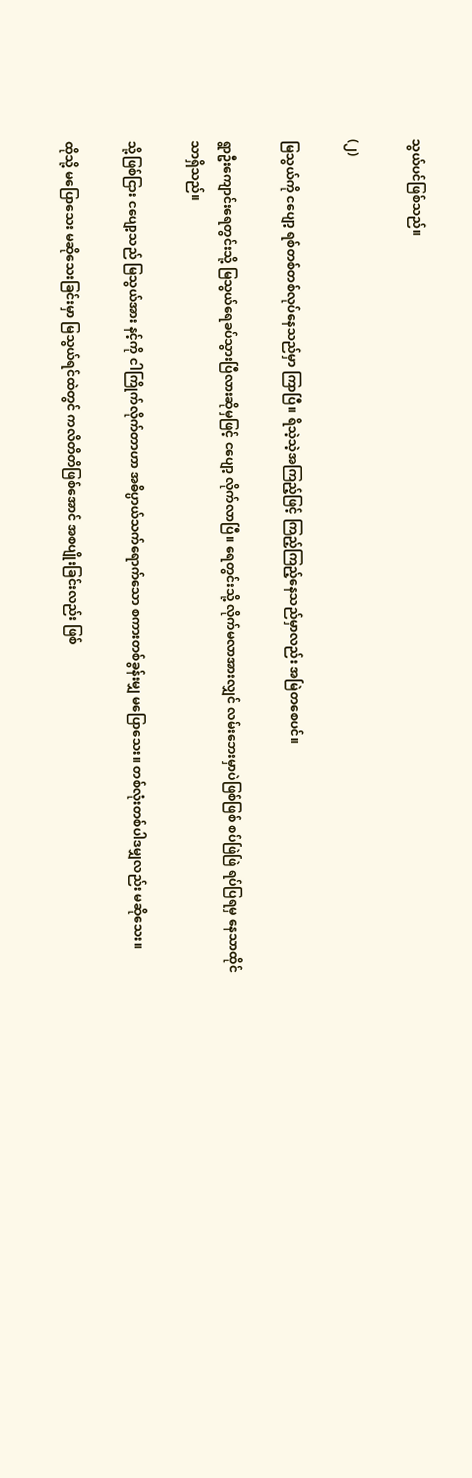သွယ်ပင်ဖြစ်သည်။

(၂)

မြသွယ်ကို ငပျော့ ရစ်တစ်တစ်လုပ်နေသည်မှာ ကြာပြီ။ ရိသဲ့သဲ့အကြည့်ဖြင့် ကြည့်ကြည့်နေသည်မှာလည်း အမြဲတစေပင်။

ရွာဦးကျောင်းရေတွင်းသို့ မြသွယ်ရေခပ်သွားပြီလားဆိုမှဖြင့် ငပျော့ လိုက်လာပြီ။ ရေတွင်းသို့ လိုက်မလာအားလျှင် လမ်းဘေးမှာပဲဖြစ်ဖြစ် စပ်ဖြဲဖြဲ ရပ်ပြရမှ နေသာထိုင်သာရှိသည်။

သို့ဖြစ်ငြား ငပျော့သည် မြသွယ်အား နင့်ကို ငါကြိုက်လိုက်တာဟာ အဓိပ္ပာယ်သက်ရောက်သော စကားတစ်ခွန်းမျှ မပြောသေး။ တစ်လုံးတစ်ပါဒမျှလည်း မဆိုသေး။

ထိုသို့ မပြောသေး မဆိုသေးခြင်းမှာ မြသွယ်ရင်ထဲတွင် ကလိတိတိဖြစ်အောင် အစပျိုးခြင်းလည်း ဖြစ်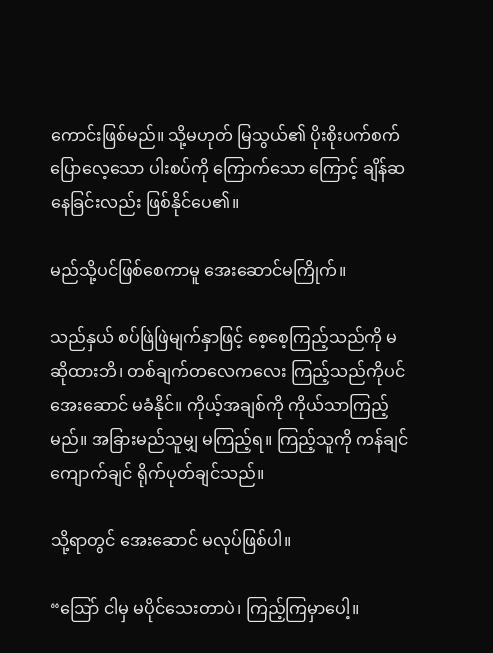ကောင်းဖြစ်မည်။ သို့မဟုတ် မြသွယ်၏ ပိုးစိုးပက်စက်ပြောလေ့သော ပါးစပ်ကို ကြောက်သော ကြောင့် ချိန်ဆနေခြင်းလည်း ဖြစ်နိုင်ပေ၏။

မည်သို့ပင်ဖြစ်စေကာမူ အေးဆောင်မကြိုက်။

သည်နှယ် စပ်ဖြဲဖြဲမျက်နှာဖြင့် စေ့စေ့ကြည့်သည်ကို မဆိုထားဘိ၊ တစ်ချက်တလေကလေး ကြည့်သည်ကိုပင် အေးဆောင် မခံနိုင်။ ကိုယ့်အချစ်ကို ကိုယ်သာကြည့်မည်။ အခြားမည်သူမျှ မကြည့်ရ။ ကြည့်သူကို ကန်ချင် ကျောက်ချင် ရိုက်ပုတ်ချင်သည်။

သို့ရာတွင် အေးဆောင် မလုပ်ဖြစ်ပါ။

“ဩော် ငါမှ မပိုင်သေးတာပဲ၊ ကြည့်ကြမှာပေါ့။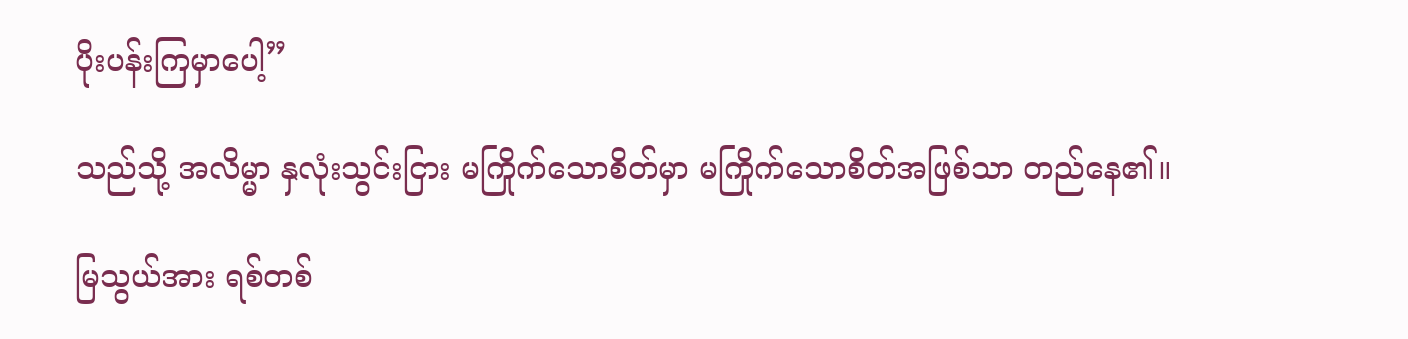ပိုးပန်းကြမှာပေါ့”

သည်သို့ အလိမ္မာ နှလုံးသွင်းငြား မကြိုက်သောစိတ်မှာ မကြိုက်သောစိတ်အဖြစ်သာ တည်နေ၏။

မြသွယ်အား ရစ်တစ်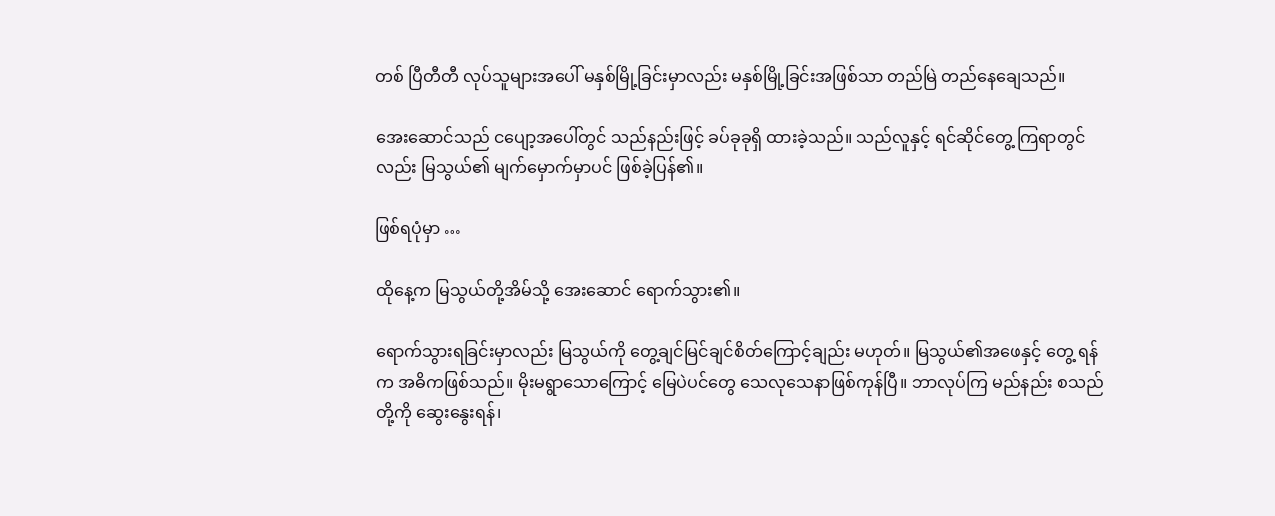တစ် ပြီတီတီ လုပ်သူများအပေါ် မနှစ်မြို့ခြင်းမှာလည်း မနှစ်မြို့ခြင်းအဖြစ်သာ တည်မြဲ တည်နေချေသည်။

အေးဆောင်သည် ငပျော့အပေါ်တွင် သည်နည်းဖြင့် ခပ်ခုခုရှိ ထားခဲ့သည်။ သည်လူနှင့် ရင်ဆိုင်တွေ့ ကြရာတွင်လည်း မြသွယ်၏ မျက်မှောက်မှာပင် ဖြစ်ခဲ့ပြန်၏။

ဖြစ်ရပုံမှာ …

ထိုနေ့က မြသွယ်တို့အိမ်သို့ အေးဆောင် ရောက်သွား၏။

ရောက်သွားရခြင်းမှာလည်း မြသွယ်ကို တွေ့ချင်မြင်ချင်စိတ်ကြောင့်ချည်း မဟုတ်။ မြသွယ်၏အဖေနှင့် တွေ့ ရန်က အဓိကဖြစ်သည်။ မိုးမရွာသောကြောင့် မြေပဲပင်တွေ သေလုသေနာဖြစ်ကုန်ပြီ။ ဘာလုပ်ကြ မည်နည်း စသည်တို့ကို ဆွေးနွေးရန်၊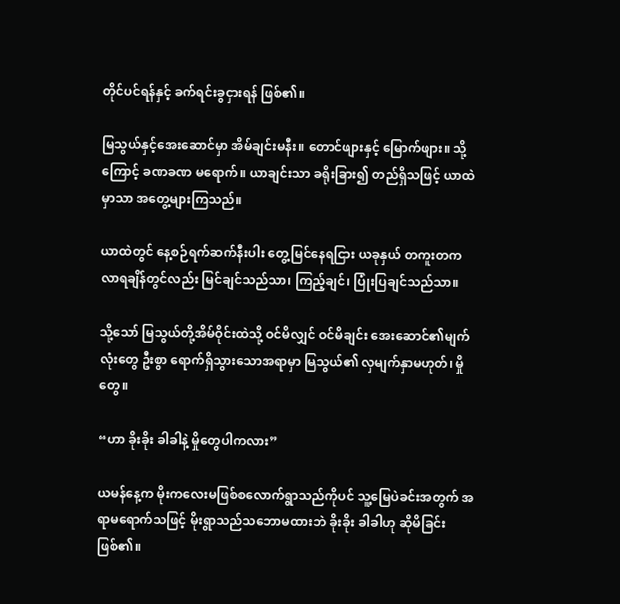တိုင်ပင်ရန်နှင့် ခက်ရင်းခွငှားရန် ဖြစ်၏။

မြသွယ်နှင့်အေးဆောင်မှာ အိမ်ချင်းမနီး။ တောင်ဖျားနှင့် မြောက်ဖျား။ သို့ကြောင့် ခဏခဏ မရောက်။ ယာချင်းသာ ခရိုးခြား၍ တည်ရှိသဖြင့် ယာထဲမှာသာ အတွေ့များကြသည်။

ယာထဲတွင် နေ့စဉ်ရက်ဆက်နီးပါး တွေ့မြင်နေရငြား ယခုနှယ် တကူးတက လာရချိန်တွင်လည်း မြင်ချင်သည်သာ၊ ကြည့်ချင်၊ ပြုံးပြချင်သည်သာ။

သို့သော် မြသွယ်တို့အိမ်ဝိုင်းထဲသို့ ဝင်မိလျှင် ဝင်မိချင်း အေးဆောင်၏မျက်လုံးတွေ ဦးစွာ ရောက်ရှိသွားသောအရာမှာ မြသွယ်၏ လှမျက်နှာမဟုတ်၊ မှိုတွေ။

“ဟာ ခိုးခိုး ခါခါနဲ့ မှိုတွေပါကလား”

ယမန်နေ့က မိုးကလေးမဖြစ်စလောက်ရွာသည်ကိုပင် သူ့မြေပဲခင်းအတွက် အရာမရောက်သဖြင့် မိုးရွာသည်သဘောမထားဘဲ ခိုးခိုး ခါခါဟု ဆိုမိခြင်းဖြစ်၏။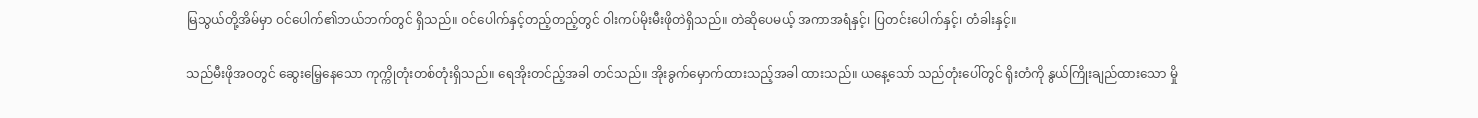မြသွယ်တို့အိမ်မှာ ဝင်ပေါက်၏ဘယ်ဘက်တွင် ရှိသည်။ ဝင်ပေါက်နှင့်တည့်တည့်တွင် ဝါးကပ်မိုးမီးဖိုတဲရှိသည်။ တဲဆိုပေမယ့် အကာအရံနှင့်၊ ပြတင်းပေါက်နှင့်၊ တံခါးနှင့်။

သည်မီးဖိုအဝတွင် ဆွေးမြေ့နေသော ကုက္ကိုတုံးတစ်တုံးရှိသည်။ ရေအိုးတင်ည့်အခါ တင်သည်။ အိုးခွက်မှောက်ထားသည့်အခါ ထားသည်။ ယနေ့သော် သည်တုံးပေါ်တွင် ရိုးတံကို နွယ်ကြိုးချည်ထားသော မှို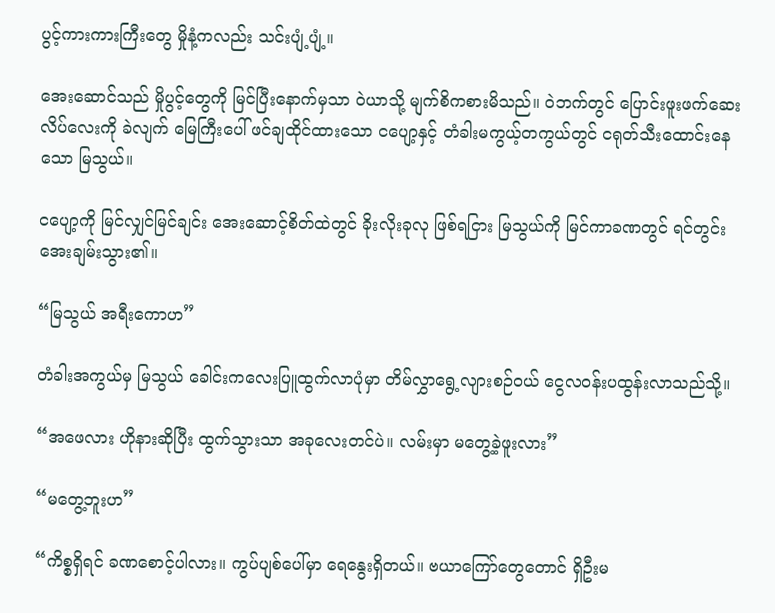ပွင့်ကားကားကြီးတွေ မှိုနံ့ကလည်း သင်းပျံ့ပျံ့။

အေးဆောင်သည် မှိုပွင့်တွေကို မြင်ပြီးနောက်မှသာ ဝဲယာသို့ မျက်စိကစားမိသည်။ ဝဲဘက်တွင် ပြောင်းဖူးဖက်ဆေးလိပ်လေးကို ခဲလျက် မြေကြီးပေါ် ဖင်ချထိုင်ထားသော ငပျော့နှင့် တံခါးမကွယ့်တကွယ်တွင် ငရုတ်သီးထောင်းနေသော မြသွယ်။

ငပျော့ကို မြင်လျှင်မြင်ချင်း အေးဆောင့်စိတ်ထဲတွင် ခိုးလိုးခုလု ဖြစ်ရငြား မြသွယ်ကို မြင်ကာခဏတွင် ရင်တွင်းအေးချမ်းသွား၏။

“မြသွယ် အရီးကောဟ”

တံခါးအကွယ်မှ မြသွယ် ခေါင်းကလေးပြူထွက်လာပုံမှာ တိမ်လွှာရွေ့လျားစဉ်ဝယ် ငွေလဝန်းပထွန်းလာသည်သို့။

“အဖေလား ဟိုနားဆိုပြီး ထွက်သွားသာ အခုလေးတင်ပဲ။ လမ်းမှာ မတွေ့ခဲ့ဖူးလား”

“မတွေ့ဘူးဟ”

“ကိစ္စရှိရင် ခဏစောင့်ပါလား။ ကွပ်ပျစ်ပေါ်မှာ ရေနွေးရှိတယ်။ ဗယာကြော်တွေတောင် ရှိဦးမ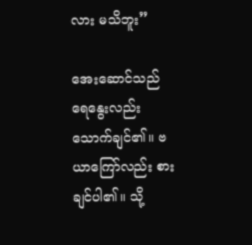လား မသိဘူး”

အေးဆောင်သည် ရေနွေးလည်း သောက်ချင်၏။ ဗယာကြော်လည်း စားချင်ပါ၏။ သို့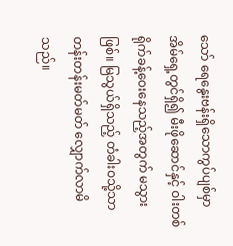သော် ရေနွေးဗန်းရှိသောကွပ်ပျစ်မှာ အိမ်ရှေ့တွင်ရှိ၍ မီးဖိုဆောင်နှင့် ဝါးတစ်ရိုက်ခန့်ဝေးနေသည့်အတွက် မသွားဖြစ်။ မြသွယ်ရှိသည့် တံခါးဝသို့သာ တန်းတန်းမတ်မတ် လျှောက်လာမိသည်။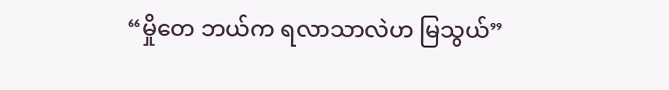“မှိုတေ ဘယ်က ရလာသာလဲဟ မြသွယ်”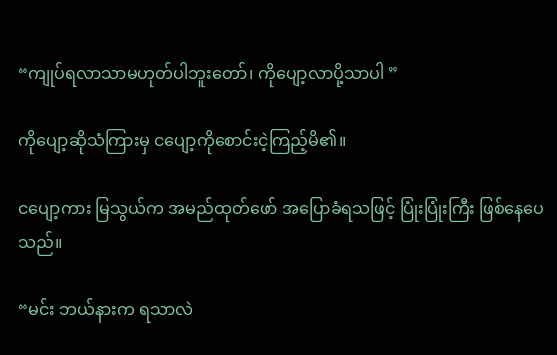“ကျုပ်ရလာသာမဟုတ်ပါဘူးတော်၊ ကိုပျော့လာပို့သာပါ ”

ကိုပျော့ဆိုသံကြားမှ ငပျော့ကိုစောင်းငဲ့ကြည့်မိ၏။

ငပျော့ကား မြသွယ်က အမည်ထုတ်ဖော် အပြောခံရသဖြင့် ပြုံးပြုံးကြီး ဖြစ်နေပေသည်။

“မင်း ဘယ်နားက ရသာလဲ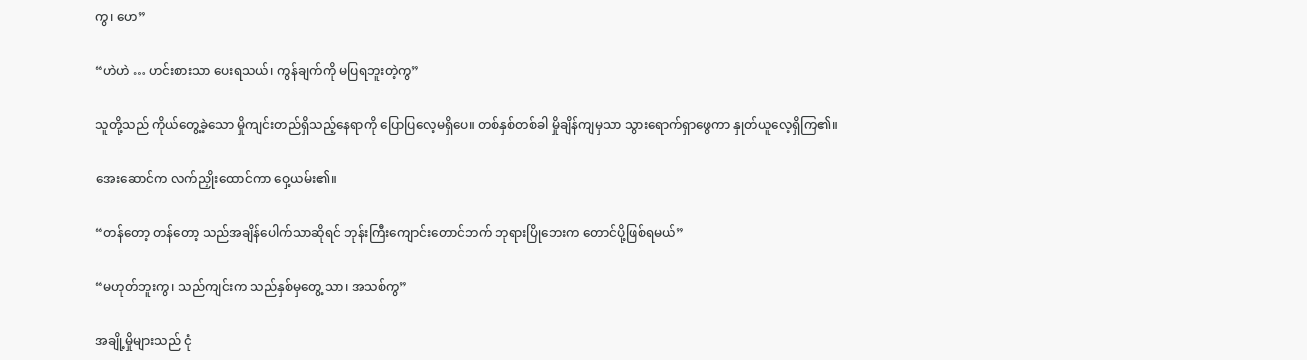ကွ၊ ဟေ”

“ဟဲဟဲ … ဟင်းစားသာ ပေးရသယ်၊ ကွန်ချက်ကို မပြရဘူးတဲ့ကွ”

သူတို့သည် ကိုယ်တွေ့ခဲ့သော မှိုကျင်းတည်ရှိသည့်နေရာကို ပြောပြလေ့မရှိပေ။ တစ်နှစ်တစ်ခါ မှိုချိန်ကျမှသာ သွားရောက်ရှာဖွေကာ နှုတ်ယူလေ့ရှိကြ၏။

အေးဆောင်က လက်ညှိုးထောင်ကာ ဝှေ့ယမ်း၏။

“တန်တော့ တန်တော့ သည်အချိန်ပေါက်သာဆိုရင် ဘုန်းကြီးကျောင်းတောင်ဘက် ဘုရားပြိုဘေးက တောင်ပို့ဖြစ်ရမယ်”

“မဟုတ်ဘူးကွ၊ သည်ကျင်းက သည်နှစ်မှတွေ့ သာ၊ အသစ်ကွ”

အချို့မှိုများသည် ငုံ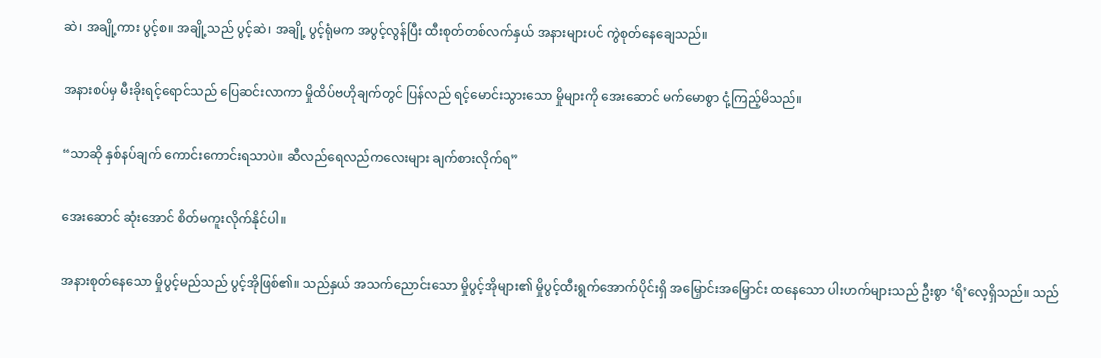ဆဲ၊ အချို့ကား ပွင့်စ။ အချို့သည် ပွင့်ဆဲ၊ အချို့ ပွင့်ရုံမက အပွင့်လွန်ပြီး ထီးစုတ်တစ်လက်နှယ် အနားများပင် ကွဲစုတ်နေချေသည်။

အနားစပ်မှ မီးခိုးရင့်ရောင်သည် ပြေဆင်းလာကာ မှိုထိပ်ဗဟိုချက်တွင် ပြန်လည် ရင့်မောင်းသွားသော မှိုများကို အေးဆောင် မက်မောစွာ ငုံ့ကြည့်မိသည်။

“သာဆို နှစ်နပ်ချက် ကောင်းကောင်းရသာပဲ။ ဆီလည်ရေလည်ကလေးများ ချက်စားလိုက်ရ”

အေးဆောင် ဆုံးအောင် စိတ်မကူးလိုက်နိုင်ပါ။

အနားစုတ်နေသော မှိုပွင့်မည်သည် ပွင့်အိုဖြစ်၏။ သည်နှယ် အသက်ညောင်းသော မှိုပွင့်အိုများ၏ မှိုပွင့်ထီးရွက်အောက်ပိုင်းရှိ အမြှောင်းအမြှောင်း ထနေသော ပါးဟက်များသည် ဦးစွာ ‘ရိ’လေ့ရှိသည်။ သည်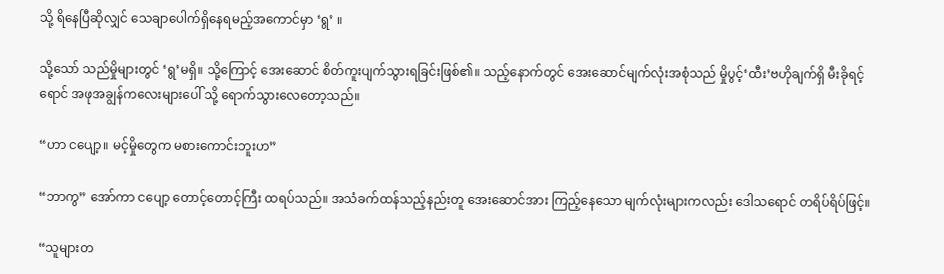သို့ ရိနေပြီဆိုလျှင် သေချာပေါက်ရှိနေရမည့်အကောင်မှာ ‘ရွ’ ။

သို့သော် သည်မှိုများတွင် ‘ရွ’မရှိ။ သို့ကြောင့် အေးဆောင် စိတ်ကူးပျက်သွားရခြင်းဖြစ်၏။ သည့်နောက်တွင် အေးဆောင်မျက်လုံးအစုံသည် မှိုပွင့်‘ထီး’ဗဟိုချက်ရှိ မီးခိုရင့်ရောင် အဖုအချွန်ကလေးများပေါ် သို့ ရောက်သွားလေတော့သည်။

“ဟာ ငပျော့။ မင့်မှိုတွေက မစားကောင်းဘူးဟ”

“ဘာကွ” အော်ကာ ငပျော့ တောင့်တောင့်ကြီး ထရပ်သည်။ အသံခက်ထန်သည့်နည်းတူ အေးဆောင်အား ကြည့်နေသော မျက်လုံးများကလည်း ဒေါသရောင် တရိပ်ရိပ်ဖြင့်။

“သူများတ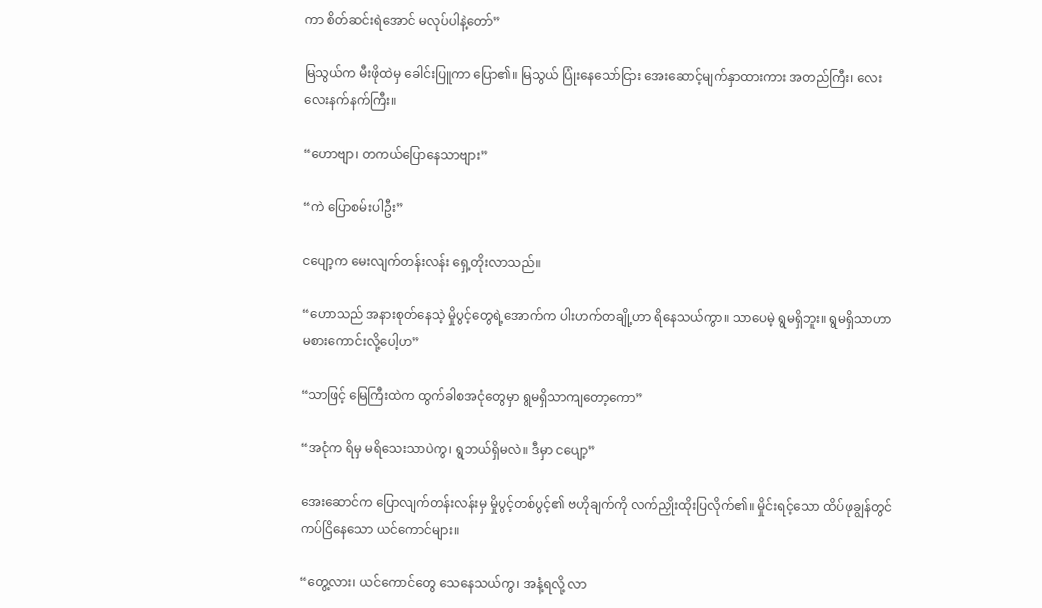ကာ စိတ်ဆင်းရဲအောင် မလုပ်ပါနဲ့တော်”

မြသွယ်က မီးဖိုထဲမှ ခေါင်းပြူကာ ပြော၏။ မြသွယ် ပြုံးနေသော်ငြား အေးဆောင့်မျက်နှာထားကား အတည်ကြီး၊ လေးလေးနက်နက်ကြီး။

“ဟောဗျာ၊ တကယ်ပြောနေသာဗျား”

“ကဲ ပြောစမ်းပါဦး”

ငပျော့က မေးလျက်တန်းလန်း ရှေ့တိုးလာသည်။

“ဟောသည် အနားစုတ်နေသဲ့ မှိုပွင့်တွေရဲ့အောက်က ပါးဟက်တချို့ဟာ ရိနေသယ်ကွာ။ သာပေမဲ့ ရွမရှိဘူး။ ရွမရှိသာဟာ မစားကောင်းလို့ပေါ့ဟ”

“သာဖြင့် မြေကြီးထဲက ထွက်ခါစအငုံတွေမှာ ရွမရှိသာကျတော့ကော”

“အငုံက ရိမှ မရိသေးသာပဲကွ၊ ရွဘယ်ရှိမလဲ။ ဒီမှာ ငပျော့”

အေးဆောင်က ပြောလျက်တန်းလန်းမှ မှိုပွင့်တစ်ပွင့်၏ ဗဟိုချက်ကို လက်ညှိုးထိုးပြလိုက်၏။ မှိုင်းရင့်သော ထိပ်ဖုချွန်တွင် ကပ်ငြိနေသော ယင်ကောင်များ။

“တွေ့လား၊ ယင်ကောင်တွေ သေနေသယ်ကွ၊ အနံ့ရလို့ လာ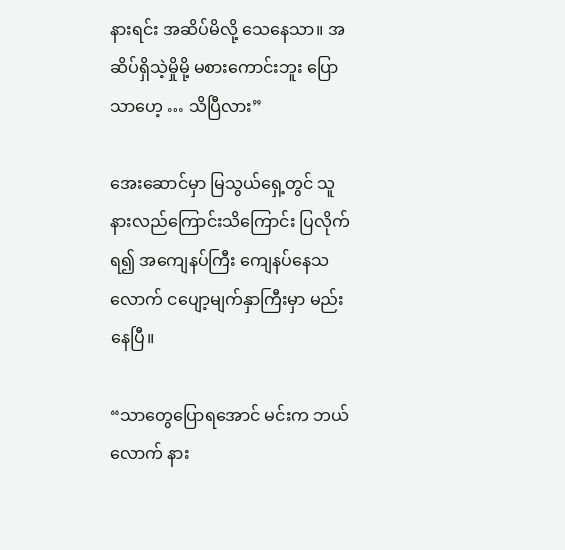နားရင်း အဆိပ်မိလို့ သေနေသာ။ အဆိပ်ရှိသဲ့မှိုမို့ မစားကောင်းဘူး ပြောသာဟေ့ … သိပြီလား”

အေးဆောင်မှာ မြသွယ်ရှေ့တွင် သူနားလည်ကြောင်းသိကြောင်း ပြလိုက်ရ၍ အကျေနပ်ကြီး ကျေနပ်နေသလောက် ငပျော့မျက်နှာကြီးမှာ မည်းနေပြီ။

“သာတွေပြောရအောင် မင်းက ဘယ်လောက် နား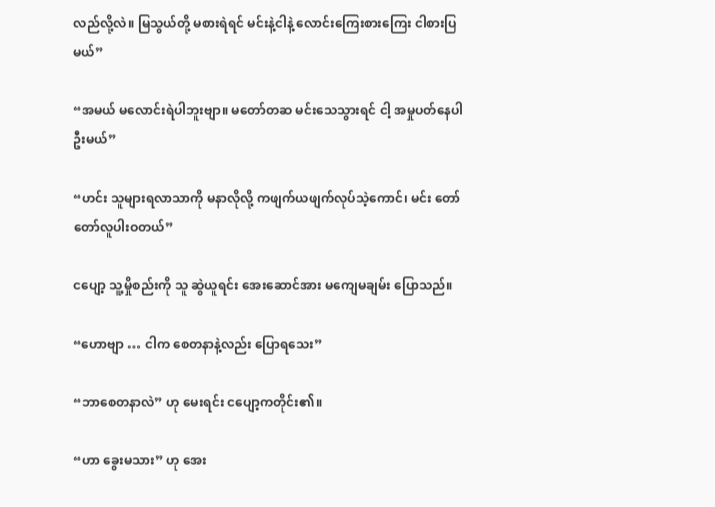လည်လို့လဲ။ မြသွယ်တို့ မစားရဲရင် မင်းနဲ့ငါနဲ့ လောင်းကြေးစားကြေး ငါစားပြမယ်”

“အမယ် မလောင်းရဲပါဘူးဗျာ။ မတော်တဆ မင်းသေသွားရင် ငါ့ အမှုပတ်နေပါဦးမယ်”

“ဟင်း သူများရလာသာကို မနာလိုလို့ ကဖျက်ယဖျက်လုပ်သဲ့ကောင်၊ မင်း တော်တော်လူပါးဝတယ်”

ငပျော့ သူ့မှိုစည်းကို သူ ဆွဲယူရင်း အေးဆောင်အား မကျေမချမ်း ပြောသည်။

“ဟောဗျာ … ငါက စေတနာနဲ့လည်း ပြောရသေး”

“ဘာစေတနာလဲ” ဟု မေးရင်း ငပျော့ကတိုင်း၏။

“ဟာ ခွေးမသား” ဟု အေး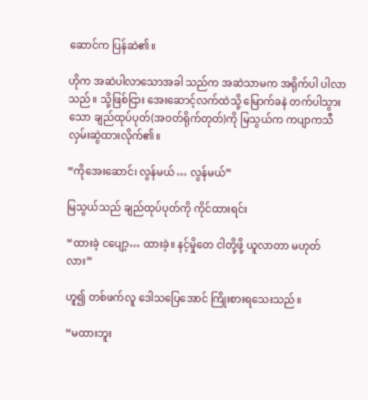ဆောင်က ပြန်ဆဲ၏။

ဟိုက အဆဲပါလာသောအခါ သည်က အဆဲသာမက အရိုက်ပါ ပါလာသည်။ သို့ဖြစ်ငြား အေးဆောင့်လက်ထဲသို့ မြောက်ခနဲ တက်ပါသွားသော ချည်ထုပ်ပုတ်(အဝတ်ရိုက်တုတ်)ကို မြသွယ်က ကပျာကသီ လှမ်းဆွဲထားလိုက်၏။

“ကိုအေးဆောင်၊ လွန်မယ် … လွန်မယ်”

မြသွယ်သည် ချည်ထုပ်ပုတ်ကို ကိုင်ထားရင်း

“ထားခဲ့ ငပျော့… ထားခဲ့။ နင့်မှိုတေ ငါတို့ဖို့ ယူလာတာ မဟုတ်လား”

ဟူ၍ တစ်ဖက်လူ ဒေါသပြေအောင် ကြိုးစားရသေးသည်။

“မထားဘူး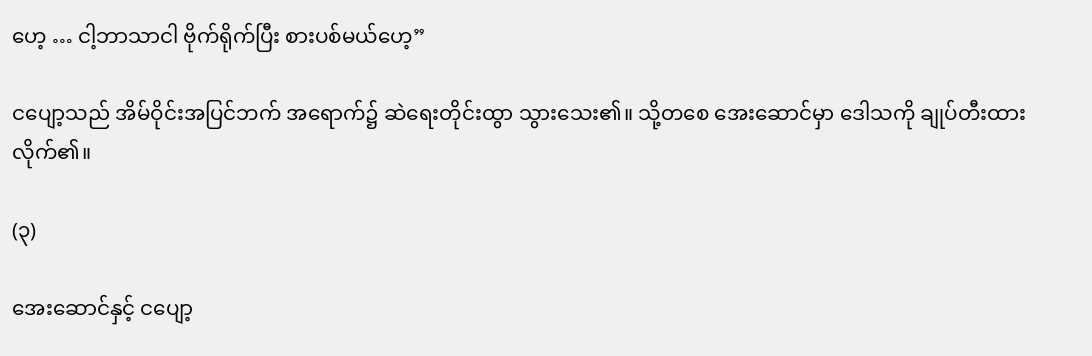ဟေ့ … ငါ့ဘာသာငါ ဗိုက်ရိုက်ပြီး စားပစ်မယ်ဟေ့”

ငပျော့သည် အိမ်ဝိုင်းအပြင်ဘက် အရောက်၌ ဆဲရေးတိုင်းထွာ သွားသေး၏။ သို့တစေ အေးဆောင်မှာ ဒေါသကို ချုပ်တီးထားလိုက်၏။

(၃)

အေးဆောင်နှင့် ငပျော့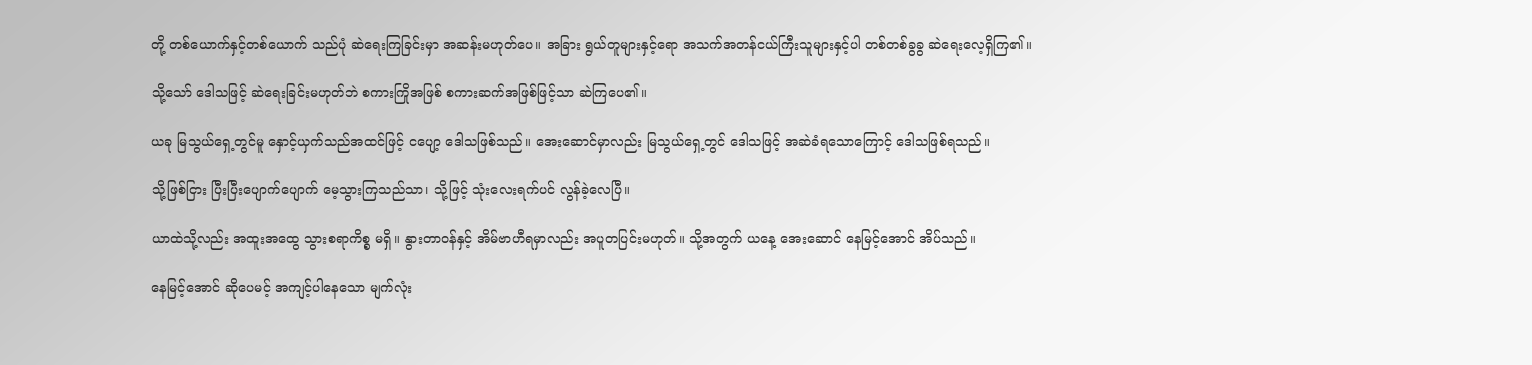တို့ တစ်ယောက်နှင့်တစ်ယောက် သည်ပုံ ဆဲရေးကြခြင်းမှာ အဆန်းမဟုတ်ပေ။ အခြား ရွယ်တူများနှင့်ရော အသက်အတန်ငယ်ကြီးသူများနှင့်ပါ တစ်တစ်ခွခွ ဆဲရေးလေ့ရှိကြ၏။

သို့သော် ဒေါသဖြင့် ဆဲရေးခြင်းမဟုတ်ဘဲ စကားကြိုအဖြစ် စကားဆက်အဖြစ်ဖြင့်သာ ဆဲကြပေ၏။

ယခု မြသွယ်ရှေ့တွင်မူ နှောင့်ယှက်သည်အထင်ဖြင့် ငပျော့ ဒေါသဖြစ်သည်။ အေးဆောင်မှာလည်း မြသွယ်ရှေ့တွင် ဒေါသဖြင့် အဆဲခံရသောကြောင့် ဒေါသဖြစ်ရသည်။

သို့ဖြစ်ငြား ပြီးပြီးပျောက်ပျောက် မေ့သွားကြသည်သာ၊ သို့ဖြင့် သုံးလေးရက်ပင် လွန်ခဲ့လေပြီ။

ယာထဲသို့လည်း အထူးအထွေ သွားစရာကိစ္စ မရှိ။ နွားတာဝန်နှင့် အိမ်ဗာဟီရမှာလည်း အပူတပြင်းမဟုတ်။ သို့အတွက် ယနေ့ အေးဆောင် နေမြင့်အောင် အိပ်သည်။

နေမြင့်အောင် ဆိုပေမင့် အကျင့်ပါနေသော မျက်လုံး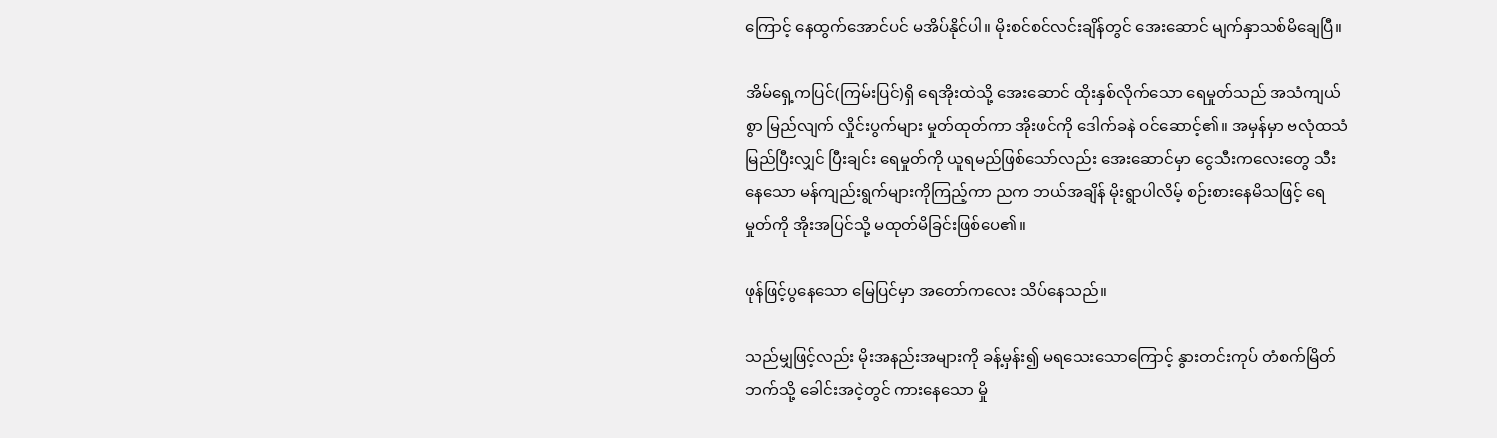ကြောင့် နေထွက်အောင်ပင် မအိပ်နိုင်ပါ။ မိုးစင်စင်လင်းချိန်တွင် အေးဆောင် မျက်နှာသစ်မိချေပြီ။

အိမ်ရှေ့ကပြင်(ကြမ်းပြင်)ရှိ ရေအိုးထဲသို့ အေးဆောင် ထိုးနှစ်လိုက်သော ရေမှုတ်သည် အသံကျယ်စွာ မြည်လျက် လှိုင်းပွက်များ မှုတ်ထုတ်ကာ အိုးဖင်ကို ဒေါက်ခနဲ ဝင်ဆောင့်၏။ အမှန်မှာ ဗလုံထသံမြည်ပြီးလျှင် ပြီးချင်း ရေမှုတ်ကို ယူရမည်ဖြစ်သော်လည်း အေးဆောင်မှာ ငွေသီးကလေးတွေ သီးနေသော မန်ကျည်းရွက်များကိုကြည့်ကာ ညက ဘယ်အချိန် မိုးရွာပါလိမ့် စဉ်းစားနေမိသဖြင့် ရေမှုတ်ကို အိုးအပြင်သို့ မထုတ်မိခြင်းဖြစ်ပေ၏။

ဖုန်ဖြင့်ပွနေသော မြေပြင်မှာ အတော်ကလေး သိပ်နေသည်။

သည်မျှဖြင့်လည်း မိုးအနည်းအများကို ခန့်မှန်း၍ မရသေးသောကြောင့် နွားတင်းကုပ် တံစက်မြိတ်ဘက်သို့ ခေါင်းအငဲ့တွင် ကားနေသော မှို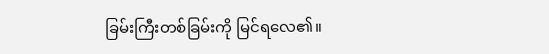ခြမ်းကြီးတစ်ခြမ်းကို မြင်ရလေ၏။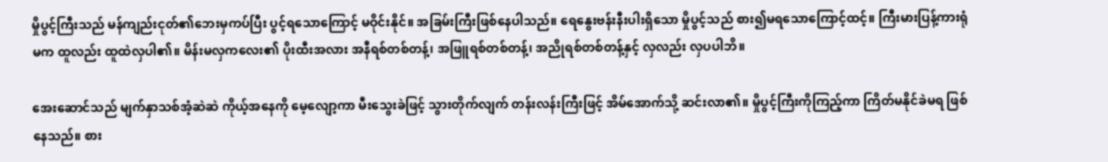မှိုပွင့်ကြီးသည် မန်ကျည်းငုတ်၏ဘေးမှကပ်ပြီး ပွင့်ရသောကြောင့် မဝိုင်းနိုင်။ အခြမ်းကြီးဖြစ်နေပါသည်။ ရေနွေးဗန်းနီးပါးရှိသော မှိုပွင့်သည် စား၍မရသောကြောင့်ထင့်။ ကြီးမားပြန့်ကားရုံမက ထူလည်း ထူထဲလှပါ၏။ မိန်းမလှကလေး၏ ပိုးထီးအလား အနီရစ်တစ်တန့်၊ အဖြူရစ်တစ်တန့်၊ အညိုရစ်တစ်တန့်နှင့် လှလည်း လှပပါဘိ။

အေးဆောင်သည် မျက်နှာသစ်အံ့ဆဲဆဲ ကိုယ့်အနေကို မေ့လျော့ကာ မီးသွေးခဲဖြင့် သွားတိုက်လျက် တန်းလန်းကြီးဖြင့် အိမ်အောက်သို့ ဆင်းလာ၏။ မှိုပွင့်ကြီးကိုကြည့်ကာ ကြိတ်မနိုင်ခဲမရ ဖြစ်နေသည်။ စား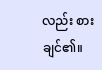လည်း စားချင်၏။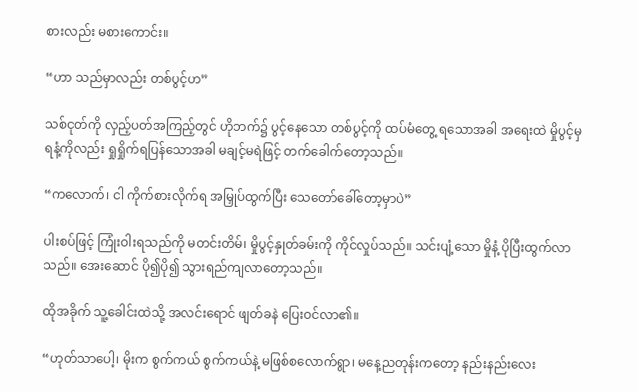စားလည်း မစားကောင်း။

“ဟာ သည်မှာလည်း တစ်ပွင့်ဟ”

သစ်ငုတ်ကို လှည့်ပတ်အကြည့်တွင် ဟိုဘက်၌ ပွင့်နေသော တစ်ပွင့်ကို ထပ်မံတွေ့ ရသောအခါ အရေးထဲ မှိုပွင့်မှ ရနံ့ကိုလည်း ရှုရှိုက်ရပြန်သောအခါ မချင့်မရဲဖြင့် တက်ခေါက်တော့သည်။

“ကလောက်၊ ငါ ကိုက်စားလိုက်ရ အမြှုပ်ထွက်ပြီး သေတော်ခေါ်တော့မှာပဲ”

ပါးစပ်ဖြင့် ကြုံးဝါးရသည်ကို မတင်းတိမ်၊ မှိုပွင့်နှုတ်ခမ်းကို ကိုင်လှုပ်သည်။ သင်းပျံ့သော မှိုနံ့ ပိုပြီးထွက်လာသည်။ အေးဆောင် ပို၍ပို၍ သွားရည်ကျလာတော့သည်။

ထိုအခိုက် သူ့ခေါင်းထဲသို့ အလင်းရောင် ဖျတ်ခနဲ ပြေးဝင်လာ၏။

“ဟုတ်သာပေါ့၊ မိုးက စွက်ကယ် စွက်ကယ်နဲ့ မဖြစ်စလောက်ရွာ၊ မနေ့ညတုန်းကတော့ နည်းနည်းလေး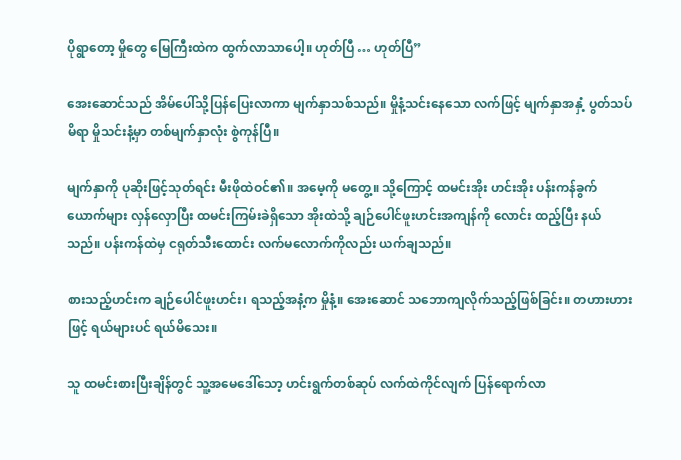ပိုရွာတော့ မှိုတွေ မြေကြီးထဲက ထွက်လာသာပေါ့။ ဟုတ်ပြီ … ဟုတ်ပြီ”

အေးဆောင်သည် အိမ်ပေါ်သို့ပြန်ပြေးလာကာ မျက်နှာသစ်သည်။ မှိုနံ့သင်းနေသော လက်ဖြင့် မျက်နှာအနှံ့ ပွတ်သပ်မိရာ မှိုသင်းနံ့မှာ တစ်မျက်နှာလုံး စွဲကုန်ပြီ။

မျက်နှာကို ပုဆိုးဖြင့်သုတ်ရင်း မီးဖိုထဲဝင်၏။ အမေ့ကို မတွေ့။ သို့ကြောင့် ထမင်းအိုး ဟင်းအိုး ပန်းကန်ခွက်ယောက်များ လှန်လှောပြီး ထမင်းကြမ်းခဲရှိသော အိုးထဲသို့ ချဉ်ပေါင်ဖူးဟင်းအကျန်ကို လောင်း ထည့်ပြီး နယ်သည်။ ပန်းကန်ထဲမှ ငရုတ်သီးထောင်း လက်မလောက်ကိုလည်း ယက်ချသည်။

စားသည့်ဟင်းက ချဉ်ပေါင်ဖူးဟင်း၊ ရသည့်အနံ့က မှိုနံ့။ အေးဆောင် သဘောကျလိုက်သည့်ဖြစ်ခြင်း။ တဟားဟားဖြင့် ရယ်များပင် ရယ်မိသေး။

သူ ထမင်းစားပြီးချိန်တွင် သူ့အမေဒေါ်သော့ ဟင်းရွက်တစ်ဆုပ် လက်ထဲကိုင်လျက် ပြန်ရောက်လာ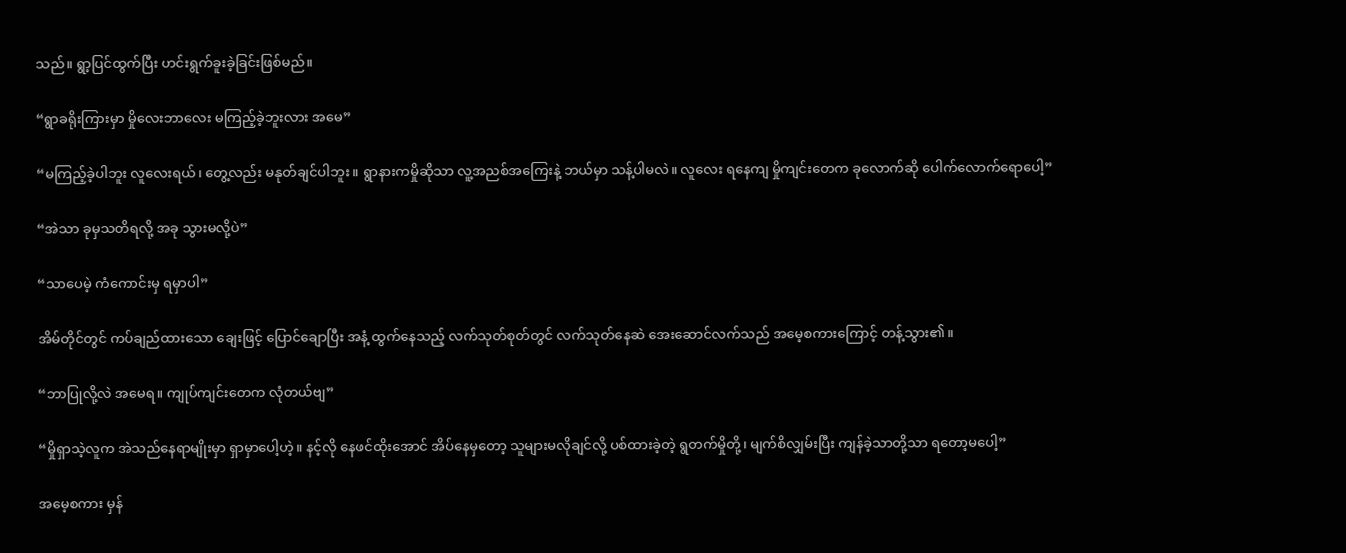သည်။ ရွာ့ပြင်ထွက်ပြီး ဟင်းရွက်ခူးခဲ့ခြင်းဖြစ်မည်။

“ရွာခရိုးကြားမှာ မှိုလေးဘာလေး မကြည့်ခဲ့ဘူးလား အမေ”

“မကြည့်ခဲ့ပါဘူး လူလေးရယ်၊ တွေ့လည်း မနုတ်ချင်ပါဘူး။ ရွာနားကမှိုဆိုသာ လူ့အညစ်အကြေးနဲ့ ဘယ်မှာ သန့်ပါမလဲ။ လူလေး ရနေကျ မှိုကျင်းတေက ခုလောက်ဆို ပေါက်လောက်ရောပေါ့”

“အဲသာ ခုမှသတိရလို့ အခု သွားမလို့ပဲ”

“သာပေမဲ့ ကံကောင်းမှ ရမှာပါ”

အိမ်တိုင်တွင် ကပ်ချည်ထားသော ချေးဖြင့် ပြောင်ချောပြီး အနံ့ ထွက်နေသည့် လက်သုတ်စုတ်တွင် လက်သုတ်နေဆဲ အေးဆောင်လက်သည် အမေ့စကားကြောင့် တန့်သွား၏။

“ဘာပြုလို့လဲ အမေရ။ ကျုပ်ကျင်းတေက လုံတယ်ဗျ”

“မှိုရှာသဲ့လူက အဲသည်နေရာမျိုးမှာ ရှာမှာပေါ့ဟဲ့။ နင့်လို နေဖင်ထိုးအောင် အိပ်နေမှတော့ သူများမလိုချင်လို့ ပစ်ထားခဲ့တဲ့ ရွတက်မှိုတို့၊ မျက်စိလျှမ်းပြီး ကျန်ခဲ့သာတို့သာ ရတော့မပေါ့”

အမေ့စကား မှန်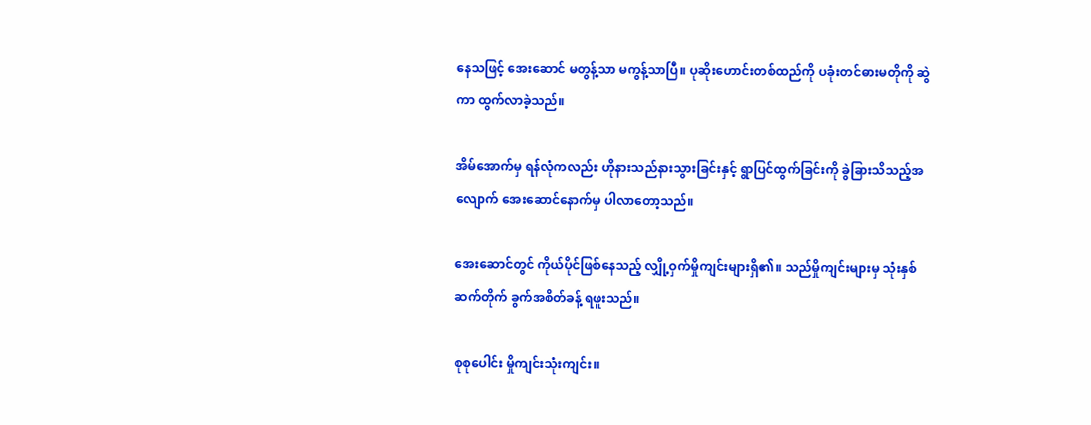နေသဖြင့် အေးဆောင် မတွန့်သာ မကွန့်သာပြီ။ ပုဆိုးဟောင်းတစ်ထည်ကို ပခုံးတင်ဓားမတိုကို ဆွဲကာ ထွက်လာခဲ့သည်။

အိမ်အောက်မှ ရန်လုံကလည်း ဟိုနားသည်နားသွားခြင်းနှင့် ရွာပြင်ထွက်ခြင်းကို ခွဲခြားသိသည့်အလျောက် အေးဆောင်နောက်မှ ပါလာတော့သည်။

အေးဆောင်တွင် ကိုယ်ပိုင်ဖြစ်နေသည့် လျှို့ဝှက်မှိုကျင်းများရှိ၏။ သည်မှိုကျင်းများမှ သုံးနှစ်ဆက်တိုက် ခွက်အစိတ်ခန့် ရဖူးသည်။

စုစုပေါင်း မှိုကျင်းသုံးကျင်း။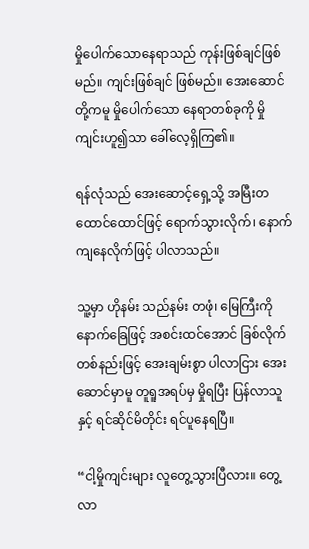မှိုပေါက်သောနေရာသည် ကုန်းဖြစ်ချင်ဖြစ်မည်။ ကျင်းဖြစ်ချင် ဖြစ်မည်။ အေးဆောင်တို့ကမူ မှိုပေါက်သော နေရာတစ်ခုကို မှိုကျင်းဟူ၍သာ ခေါ်လေ့ရှိကြ၏။

ရန်လုံသည် အေးဆောင့်ရှေ့သို့ အမြီးတထောင်ထောင်ဖြင့် ရောက်သွားလိုက်၊ နောက်ကျနေလိုက်ဖြင့် ပါလာသည်။

သူ့မှာ ဟိုနမ်း သည်နမ်း တဖုံ၊ မြေကြီးကို နောက်ခြေဖြင့် အစင်းထင်အောင် ခြစ်လိုက်တစ်နည်းဖြင့် အေးချမ်းစွာ ပါလာငြား အေးဆောင်မှာမူ တူရူအရပ်မှ မှိုရပြီး ပြန်လာသူနှင့် ရင်ဆိုင်မိတိုင်း ရင်ပူနေရပြီ။

“ငါ့မှိုကျင်းများ လူတွေ့သွားပြီလား။ တွေ့ လာ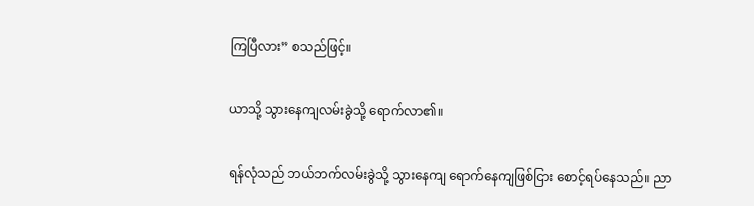ကြပြီလား” စသည်ဖြင့်။

ယာသို့ သွားနေကျလမ်းခွဲသို့ ရောက်လာ၏။

ရန်လုံသည် ဘယ်ဘက်လမ်းခွဲသို့ သွားနေကျ ရောက်နေကျဖြစ်ငြား စောင့်ရပ်နေသည်။ ညာ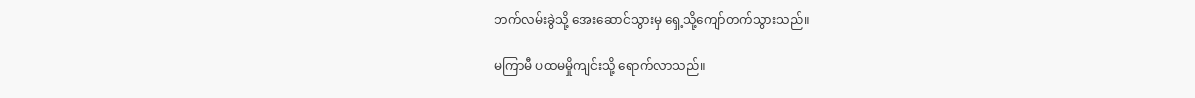ဘက်လမ်းခွဲသို့ အေးဆောင်သွားမှ ရှေ့သို့ကျော်တက်သွားသည်။

မကြာမီ ပထမမှိုကျင်းသို့ ရောက်လာသည်။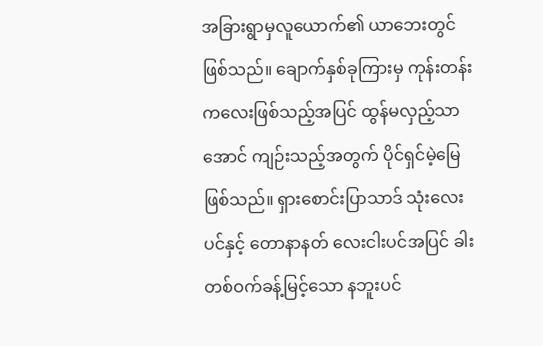အခြားရွာမှလူယောက်၏ ယာဘေးတွင် ဖြစ်သည်။ ချောက်နှစ်ခုကြားမှ ကုန်းတန်းကလေးဖြစ်သည့်အပြင် ထွန်မလှည့်သာအောင် ကျဉ်းသည့်အတွက် ပိုင်ရှင်မဲ့မြေ ဖြစ်သည်။ ရှားစောင်းပြာသာဒ် သုံးလေးပင်နှင့် တောနာနတ် လေးငါးပင်အပြင် ခါးတစ်ဝက်ခန့်မြင့်သော နဘူးပင်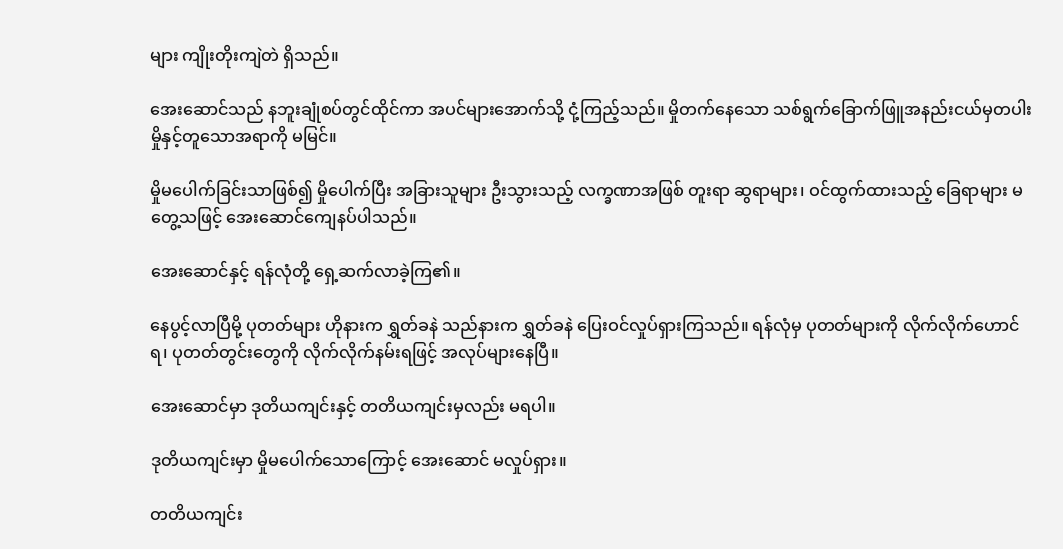များ ကျိုးတိုးကျဲတဲ ရှိသည်။

အေးဆောင်သည် နဘူးချုံစပ်တွင်ထိုင်ကာ အပင်များအောက်သို့ ငုံ့ကြည့်သည်။ မှိုတက်နေသော သစ်ရွက်ခြောက်ဖြူအနည်းငယ်မှတပါး မှိုနှင့်တူသောအရာကို မမြင်။

မှိုမပေါက်ခြင်းသာဖြစ်၍ မှိုပေါက်ပြီး အခြားသူများ ဦးသွားသည့် လက္ခဏာအဖြစ် တူးရာ ဆွရာများ၊ ဝင်ထွက်ထားသည့် ခြေရာများ မတွေ့သဖြင့် အေးဆောင်ကျေနပ်ပါသည်။

အေးဆောင်နှင့် ရန်လုံတို့ ရှေ့ဆက်လာခဲ့ကြ၏။

နေပွင့်လာပြီမို့ ပုတတ်များ ဟိုနားက ရွှတ်ခနဲ သည်နားက ရွှတ်ခနဲ ပြေးဝင်လှုပ်ရှားကြသည်။ ရန်လုံမှ ပုတတ်များကို လိုက်လိုက်ဟောင်ရ၊ ပုတတ်တွင်းတွေကို လိုက်လိုက်နမ်းရဖြင့် အလုပ်များနေပြီ။

အေးဆောင်မှာ ဒုတိယကျင်းနှင့် တတိယကျင်းမှလည်း မရပါ။

ဒုတိယကျင်းမှာ မှိုမပေါက်သောကြောင့် အေးဆောင် မလှုပ်ရှား။

တတိယကျင်း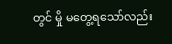တွင် မှို မတွေ့ရသော်လည်း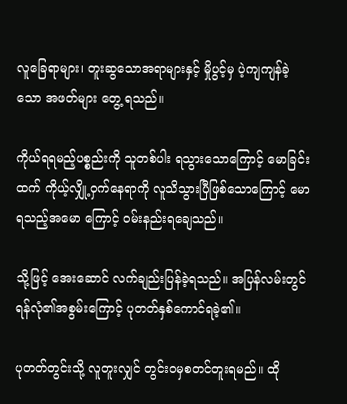လူခြေရာများ၊ တူးဆွသောအရာများနှင့် မှိုပွင့်မှ ပဲ့ကျကျန်ခဲ့သော အဖတ်များ တွေ့ ရသည်။

ကိုယ်ရရမည့်ပစ္စည်းကို သူတစ်ပါး ရသွားသောကြောင့် မောခြင်းထက် ကိုယ့်လျှို့ဝှက်နေရာကို လူသိသွားပြီဖြစ်သောကြောင့် မောရသည့်အမော ကြောင့် ဝမ်းနည်းရချေသည်။

သို့ဖြင့် အေးဆောင် လက်ချည်းပြန်ခဲ့ရသည်။ အပြန်လမ်းတွင် ရန်လုံ၏အစွမ်းကြောင့် ပုတတ်နှစ်ကောင်ရခဲ့၏။

ပုတတ်တွင်းသို့ လူတူးလျှင် တွင်းဝမှစတင်တူးရမည်။ ထို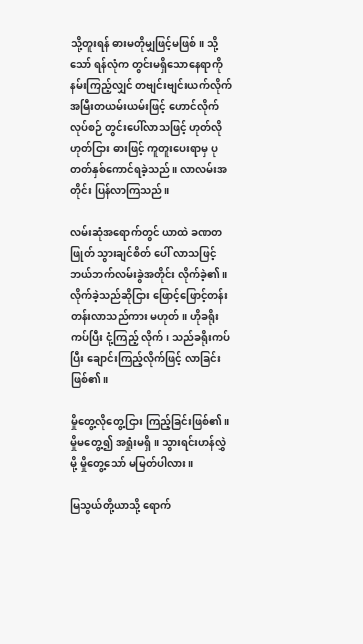သို့တူးရန် ဓားမတိုမျှဖြင့်မဖြစ်။ သို့သော် ရန်လုံက တွင်းမရှိသောနေရာကို နမ်းကြည့်လျှင် တဗျင်းဗျင်းယက်လိုက် အမြီးတယမ်းယမ်းဖြင့် ဟောင်လိုက်လုပ်စဉ် တွင်းပေါ်လာသဖြင့် ဟုတ်လိုဟုတ်ငြား ဓားဖြင့် ကူတူးပေးရာမှ ပုတတ်နှစ်ကောင်ရခဲ့သည်။ လာလမ်းအတိုင်း ပြန်လာကြသည်။

လမ်းဆုံအရောက်တွင် ယာထဲ ခဏတဖြုတ် သွားချင်စိတ် ပေါ် လာသဖြင့် ဘယ်ဘက်လမ်းခွဲအတိုင်း လိုက်ခဲ့၏။ လိုက်ခဲ့သည်ဆိုငြား ဖြောင့်ဖြောင့်တန်းတန်းလာသည်ကား မဟုတ်။ ဟိုခရိုးကပ်ပြီး ငုံ့ကြည့် လိုက်၊ သည်ခရိုးကပ်ပြီး ချောင်းကြည့်လိုက်ဖြင့် လာခြင်းဖြစ်၏။

မှိုတွေ့လိုတွေ့ငြား ကြည့်ခြင်းဖြစ်၏။ မှိုမတွေ့၍ အရှုံးမရှိ။ သွားရင်းဟန်လွှဲမို့ မှိုတွေ့သော် မမြတ်ပါလား။

မြသွယ်တို့ယာသို့ ရောက်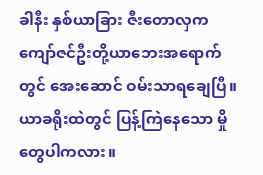ခါနီး နှစ်ယာခြား ဇီးတောလှက ကျော်ဇင်ဦးတို့ယာဘေးအရောက်တွင် အေးဆောင် ဝမ်းသာရချေပြီ။ ယာခရိုးထဲတွင် ပြန့်ကြဲနေသော မှိုတွေပါကလား။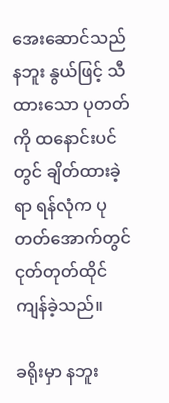အေးဆောင်သည် နဘူး နွယ်ဖြင့် သီထားသော ပုတတ်ကို ထနောင်းပင်တွင် ချိတ်ထားခဲ့ရာ ရန်လုံက ပုတတ်အောက်တွင် ငုတ်တုတ်ထိုင်ကျန်ခဲ့သည်။

ခရိုးမှာ နဘူး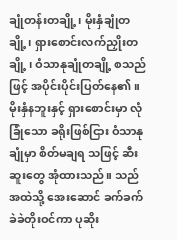ချုံတန်းတချို့၊ မိုးနှံချုံတချို့၊ ရှားစောင်းလက်ညှိုးတချို့ ၊ ဝံသာနုချုံတချို့ စသည်ဖြင့် အပိုင်းပိုင်းပြတ်နေ၏။ မိုးနှံနဘူးနှင့် ရှားစောင်းမှာ လုံခြုံသော ခရိုးဖြစ်ငြား ဝံသာနုချုံမှာ စိတ်မချရ သဖြင့် ဆီးဆူးတွေ အုံထားသည်။ သည်အထဲသို့ အေးဆောင် ခက်ခက်ခဲခဲတိုးဝင်ကာ ပုဆိုး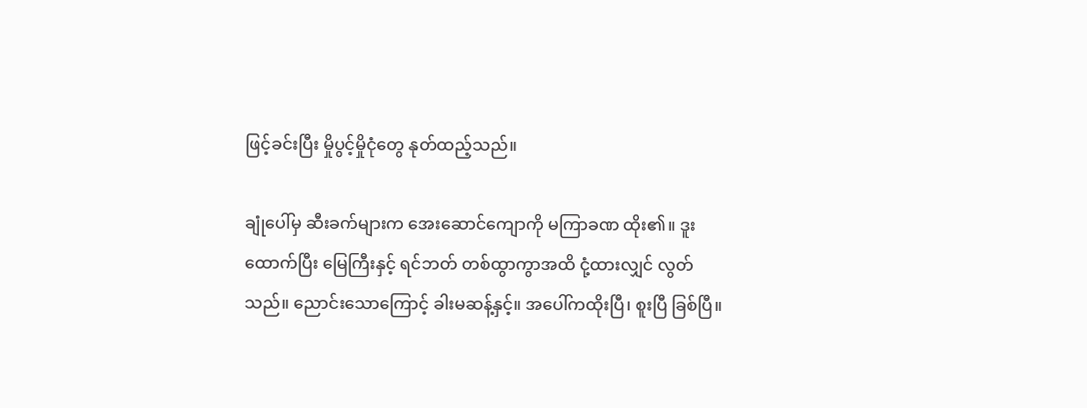ဖြင့်ခင်းပြီး မှိုပွင့်မှိုငုံတွေ နုတ်ထည့်သည်။

ချုံပေါ်မှ ဆီးခက်များက အေးဆောင်ကျောကို မကြာခဏ ထိုး၏။ ဒူးထောက်ပြီး မြေကြီးနှင့် ရင်ဘတ် တစ်ထွာကွာအထိ ငုံ့ထားလျှင် လွတ်သည်။ ညောင်းသောကြောင့် ခါးမဆန့်နှင့်။ အပေါ်ကထိုးပြီ၊ စူးပြီ ခြစ်ပြီ။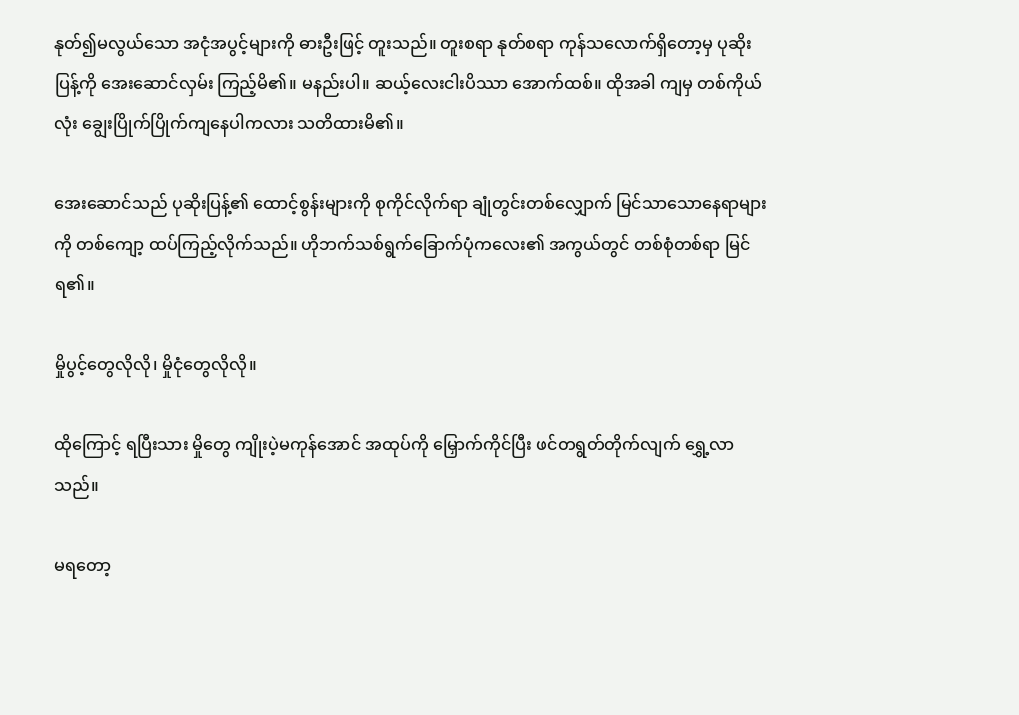နုတ်၍မလွယ်သော အငုံအပွင့်များကို ဓားဦးဖြင့် တူးသည်။ တူးစရာ နုတ်စရာ ကုန်သလောက်ရှိတော့မှ ပုဆိုးပြန့်ကို အေးဆောင်လှမ်း ကြည့်မိ၏။ မနည်းပါ။ ဆယ့်လေးငါးပိဿာ အောက်ထစ်။ ထိုအခါ ကျမှ တစ်ကိုယ်လုံး ချွေးပြိုက်ပြိုက်ကျနေပါကလား သတိထားမိ၏။

အေးဆောင်သည် ပုဆိုးပြန့်၏ ထောင့်စွန်းများကို စုကိုင်လိုက်ရာ ချုံတွင်းတစ်လျှောက် မြင်သာသောနေရာများကို တစ်ကျော့ ထပ်ကြည့်လိုက်သည်။ ဟိုဘက်သစ်ရွက်ခြောက်ပုံကလေး၏ အကွယ်တွင် တစ်စုံတစ်ရာ မြင်ရ၏။

မှိုပွင့်တွေလိုလို၊ မှိုငုံတွေလိုလို။

ထိုကြောင့် ရပြီးသား မှိုတွေ ကျိုးပဲ့မကုန်အောင် အထုပ်ကို မြှောက်ကိုင်ပြီး ဖင်တရွတ်တိုက်လျက် ရွှေ့လာသည်။

မရတော့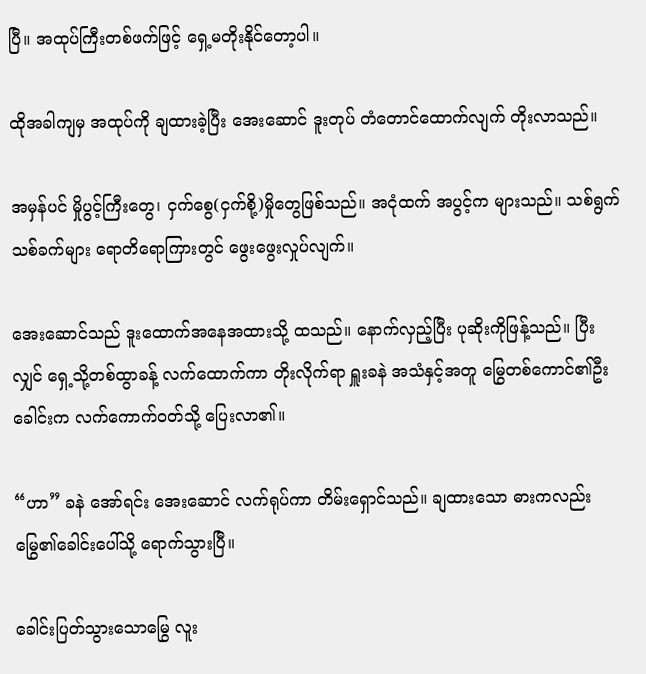ပြီ။ အထုပ်ကြီးတစ်ဖက်ဖြင့် ရှေ့မတိုးနိုင်တော့ပါ။

ထိုအခါကျမှ အထုပ်ကို ချထားခဲ့ပြီး အေးဆောင် ဒူးတုပ် တံတောင်ထောက်လျက် တိုးလာသည်။

အမှန်ပင် မှိုပွင့်ကြီးတွေ၊ ငှက်စွေ(ငှက်စို့)မှိုတွေဖြစ်သည်။ အငုံထက် အပွင့်က များသည်။ သစ်ရွက် သစ်ခက်များ ရောတိရောကြားတွင် ဖွေးဖွေးလှုပ်လျက်။

အေးဆောင်သည် ဒူးထောက်အနေအထားသို့ ထသည်။ နောက်လှည့်ပြီး ပုဆိုးကိုဖြန့်သည်။ ပြီးလျှင် ရှေ့သို့တစ်ထွာခန့် လက်ထောက်ကာ တိုးလိုက်ရာ ရှူးခနဲ အသံနှင့်အတူ မြွေတစ်ကောင်၏ဦးခေါင်းက လက်ကောက်ဝတ်သို့ ပြေးလာ၏။

“ဟာ” ခနဲ အော်ရင်း အေးဆောင် လက်ရုပ်ကာ တိမ်းရှောင်သည်။ ချထားသော ဓားကလည်း မြွေ၏ခေါင်းပေါ်သို့ ရောက်သွားပြီ။

ခေါင်းပြတ်သွားသောမြွေ လူး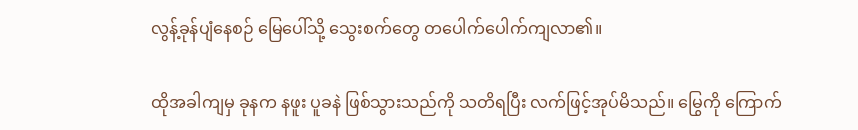လွန့်ခုန်ပျံနေစဉ် မြေပေါ်သို့ သွေးစက်တွေ တပေါက်ပေါက်ကျလာ၏။

ထိုအခါကျမှ ခုနက နဖူး ပူခနဲ ဖြစ်သွားသည်ကို သတိရပြီး လက်ဖြင့်အုပ်မိသည်။ မြွေကို ကြောက်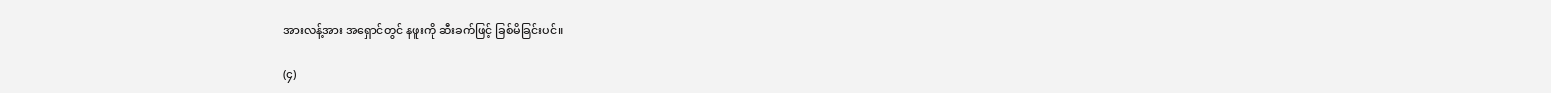အားလန့်အား အရှောင်တွင် နဖူးကို ဆီးခက်ဖြင့် ခြစ်မိခြင်းပင်။

(၄)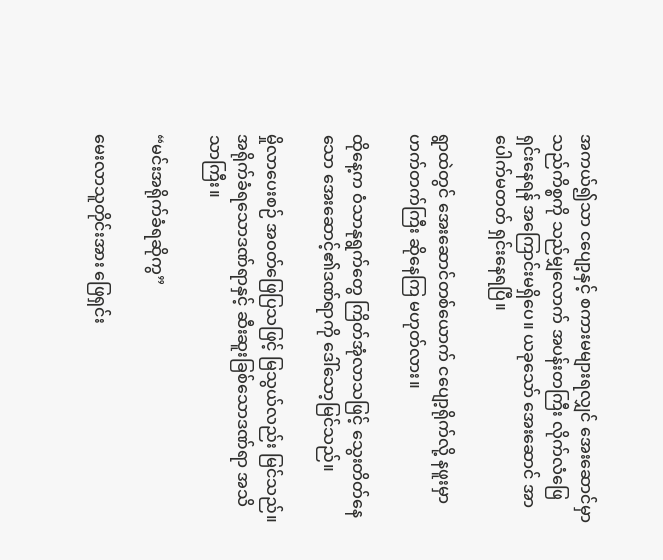အကယ်၍သာ ငပျော့နှင့် စကားမများရလျှင် အေးဆောင်မှာ သည်ကိစ္စကို သည်မျှလောက် အပန်းတကြီး လိုက်လံဖြေရှင်းနေရန် အကြောင်းမရှိပေ။ ယခုသော် အေးဆောင် အာပေါက်မတတ် ရှင်းနေရပြီ။

ရွာထဲတွင် အေးဆောင်တစ်ယောက် ငပျော့ရိုက်လို့ နဖူးမှာ ဟက်တက်ကြီး ဆိုနေကြ မဟုတ်လား။

ထိုနေ့က ဝံသာနုရွက်တွေ ကြိတ်အုံလာသဖြင့် သွေးတိတ်နေသော အေးဆောင့်၏ဒဏ်ရာကို ဒေါ်သော့မြင်သည်။

မှိုလာပေးစဉ် အဝတ်ဖြေပြသဖြင့် မြသွယ်လည်း မြင်သည်။ အရိုက်ခံရသောဒဏ်ရာနှင့် ဆီးဆူးခြစ်သောဒဏ်ရာ အသိသာကြီး။

“မင်းအရိုက်ခံရဆိုကွ”

မေးလာသူတိုင်းအား ဖြေရှင်း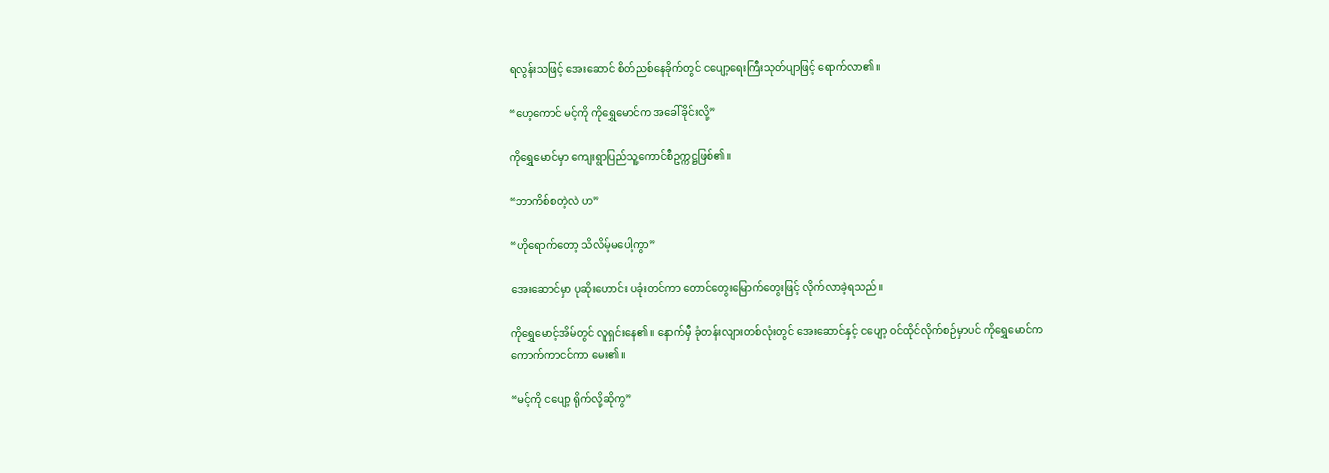ရလွန်းသဖြင့် အေးဆောင် စိတ်ညစ်နေခိုက်တွင် ငပျော့ရေးကြီးသုတ်ပျာဖြင့် ရောက်လာ၏။

“ဟေ့ကောင် မင့်ကို ကိုရွှေမောင်က အခေါ်ခိုင်းလို့”

ကိုရွှေမောင်မှာ ကျေးရွာပြည်သူ့ကောင်စီဥက္ကဋ္ဌဖြစ်၏။

“ဘာကိစ်စတဲ့လဲ ဟ”

“ဟိုရောက်တော့ သိလိမ့်မပေါ့ကွာ”

အေးဆောင်မှာ ပုဆိုးဟောင်း ပခုံးတင်ကာ တောင်တွေးမြောက်တွေးဖြင့် လိုက်လာခဲ့ရသည်။

ကိုရွှေမောင့်အိမ်တွင် လူရှင်းနေ၏။ နောက်မှီ ခုံတန်းလျားတစ်လုံးတွင် အေးဆောင်နှင့် ငပျော့ ဝင်ထိုင်လိုက်စဉ်မှာပင် ကိုရွှေမောင်က ကောက်ကာငင်ကာ မေး၏။

“မင့်ကို ငပျော့ ရိုက်လို့ဆိုကွ”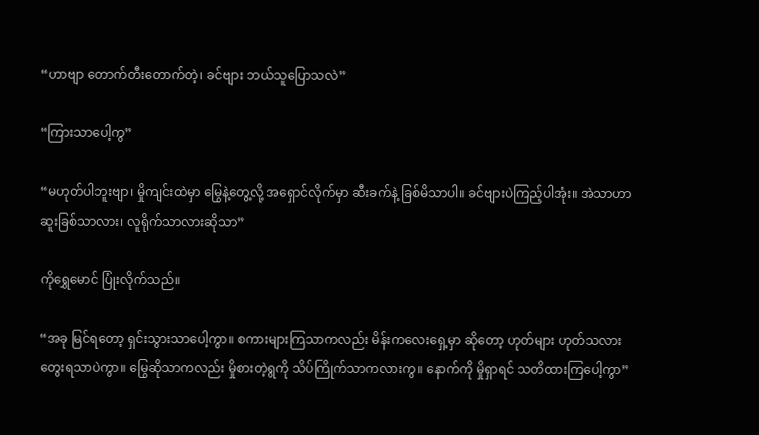“ဟာဗျာ တောက်တီးတောက်တဲ့၊ ခင်ဗျား ဘယ်သူပြောသလဲ”

“ကြားသာပေါ့ကွ”

“မဟုတ်ပါဘူးဗျာ၊ မှိုကျင်းထဲမှာ မြွေနဲ့တွေ့လို့ အရှောင်လိုက်မှာ ဆီးခက်နဲ့ ခြစ်မိသာပါ။ ခင်ဗျားပဲကြည့်ပါအုံး။ အဲသာဟာ ဆူးခြစ်သာလား၊ လူရိုက်သာလားဆိုသာ”

ကိုရွှေမောင် ပြုံးလိုက်သည်။

“အခု မြင်ရတော့ ရှင်းသွားသာပေါ့ကွာ။ စကားများကြသာကလည်း မိန်းကလေးရှေ့မှာ ဆိုတော့ ဟုတ်များ ဟုတ်သလား တွေးရသာပဲကွာ။ မြွေဆိုသာကလည်း မှိုစားတဲ့ရွကို သိပ်ကြိုက်သာကလားကွ။ နောက်ကို မှိုရှာရင် သတိထားကြပေါ့ကွာ”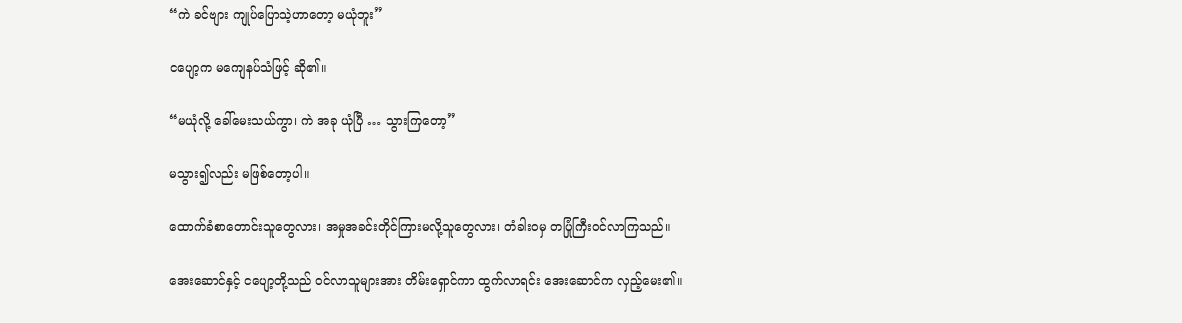“ကဲ ခင်ဗျား ကျုပ်ပြောသဲ့ဟာတော့ မယုံဘူး”

ငပျော့က မကျေနပ်သံဖြင့် ဆို၏။

“မယုံလို့ ခေါ်မေးသယ်ကွာ၊ ကဲ အခု ယုံပြီ … သွားကြတော့”

မသွား၍လည်း မဖြစ်တော့ပါ။

ထောက်ခံစာတောင်းသူတွေလား၊ အမှုအခင်းတိုင်ကြားမလို့သူတွေလား၊ တံခါးဝမှ တပြုံကြီးဝင်လာကြသည်။

အေးဆောင်နှင့် ငပျော့တို့သည် ဝင်လာသူများအား တိမ်းရှောင်ကာ ထွက်လာရင်း အေးဆောင်က လှည့်မေး၏။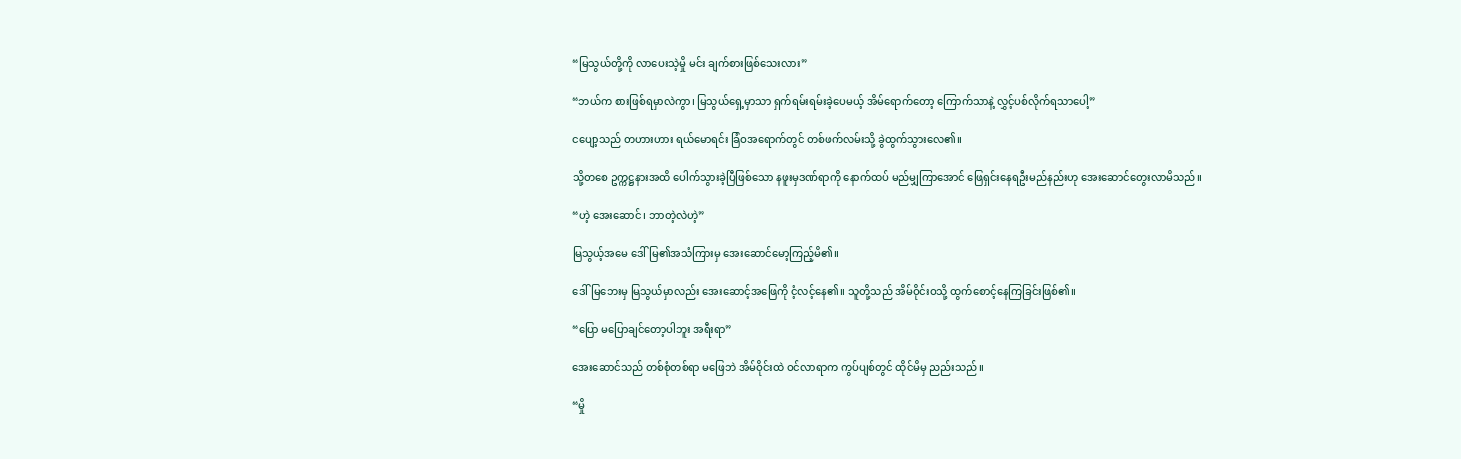“မြသွယ်တို့ကို လာပေးသဲ့မှို မင်း ချက်စားဖြစ်သေးလား”

“ဘယ်က စားဖြစ်ရမှာလဲကွာ၊ မြသွယ်ရှေ့မှာသာ ရှက်ရမ်းရမ်းခဲ့ပေမယ့် အိမ်ရောက်တော့ ကြောက်သာနဲ့ လွှင့်ပစ်လိုက်ရသာပေါ့”

ငပျော့သည် တဟားဟား ရယ်မောရင်း ခြံဝအရောက်တွင် တစ်ဖက်လမ်းသို့ ခွဲထွက်သွားလေ၏။

သို့တစေ ဥက္ကဋ္ဌနားအထိ ပေါက်သွားခဲ့ပြီဖြစ်သော နဖူးမှဒဏ်ရာကို နောက်ထပ် မည်မျှကြာအောင် ဖြေရှင်းနေရဦးမည်နည်းဟု အေးဆောင်တွေးလာမိသည်။

“ဟဲ့ အေးဆောင်၊ ဘာတဲ့လဲဟဲ့”

မြသွယ့်အမေ ဒေါ်မြ၏အသံကြားမှ အေးဆောင်မော့ကြည့်မိ၏။

ဒေါ်မြဘေးမှ မြသွယ်မှာလည်း အေးဆောင့်အဖြေကို ငံ့လင့်နေ၏။ သူတို့သည် အိမ်ဝိုင်းဝသို့ ထွက်စောင့်နေကြခြင်းဖြစ်၏။

“ပြော မပြောချင်တော့ပါဘူး အရီးရာ”

အေးဆောင်သည် တစ်စုံတစ်ရာ မဖြေဘဲ အိမ်ဝိုင်းထဲ ဝင်လာရာက ကွပ်ပျစ်တွင် ထိုင်မိမှ ညည်းသည်။

“မှို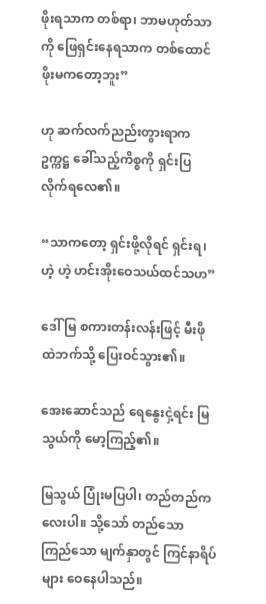ဖိုးရသာက တစ်ရာ၊ ဘာမဟုတ်သာကို ဖြေရှင်းနေရသာက တစ်ထောင်ဖိုးမကတော့ဘူး”

ဟု ဆက်လက်ညည်းတွားရာက ဥက္ကဋ္ဌ ခေါ်သည့်ကိစ္စကို ရှင်းပြလိုက်ရလေ၏။

“သာကတော့ ရှင်းဖို့လိုရင် ရှင်းရ၊ ဟဲ့ ဟဲ့ ဟင်းအိုးဝေသယ်ထင်သဟ”

ဒေါ်မြ စကားတန်းလန်းဖြင့် မီးဖိုထဲဘက်သို့ ပြေးဝင်သွား၏။

အေးဆောင်သည် ရေနွေးငှဲ့ရင်း မြသွယ်ကို မော့ကြည့်၏။

မြသွယ် ပြုံးမပြပါ၊ တည်တည်ကလေးပါ။ သို့သော် တည်သော ကြည်သော မျက်နှာတွင် ကြင်နာရိပ်များ ဝေနေပါသည်။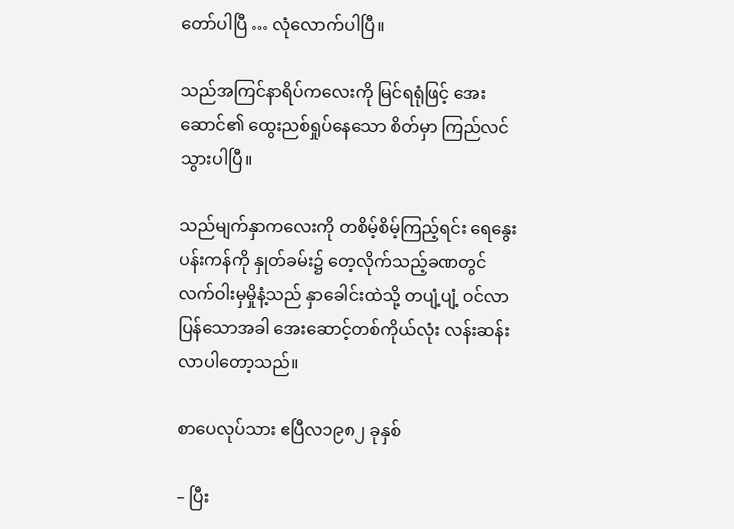တော်ပါပြီ … လုံလောက်ပါပြီ။

သည်အကြင်နာရိပ်ကလေးကို မြင်ရရုံဖြင့် အေးဆောင်၏ ထွေးညစ်ရှုပ်နေသော စိတ်မှာ ကြည်လင်သွားပါပြီ။

သည်မျက်နှာကလေးကို တစိမ့်စိမ့်ကြည့်ရင်း ရေနွေးပန်းကန်ကို နှုတ်ခမ်း၌ တေ့လိုက်သည့်ခဏတွင် လက်ဝါးမှမှိုနံ့သည် နှာခေါင်းထဲသို့ တပျံ့ပျံ့ ဝင်လာပြန်သောအခါ အေးဆောင့်တစ်ကိုယ်လုံး လန်းဆန်းလာပါတော့သည်။

စာပေလုပ်သား ဧပြီလ၁၉၈၂ ခုနှစ်

– ပြီး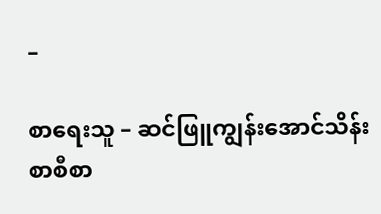–

စာရေးသူ – ဆင်ဖြူကျွန်းအောင်သိန်း
စာစီစာ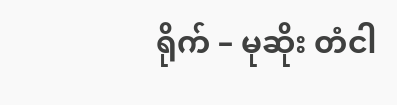ရိုက် – မုဆိုး တံငါ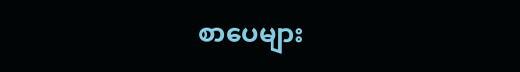စာပေများ